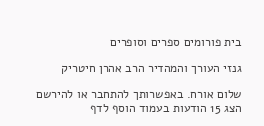בית פורומים ספרים וסופרים

גנזי העורך והמהדיר הרב אהרן חיטריק

שלום אורח. באפשרותך להתחבר או להירשם
הצג 15 הודעות בעמוד הוסף לדף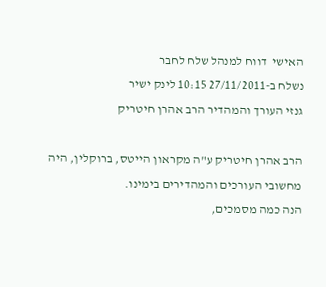האישי  דווח למנהל שלח לחבר
נשלח ב-27/11/2011 10:15 לינק ישיר
גנזי העורך והמהדיר הרב אהרן חיטריק

הרב אהרן חיטריק ע"ה מקראון הייטס, ברוקלין, היה מחשובי העורכים והמהדירים בימינו.
הנה כמה מסמכים,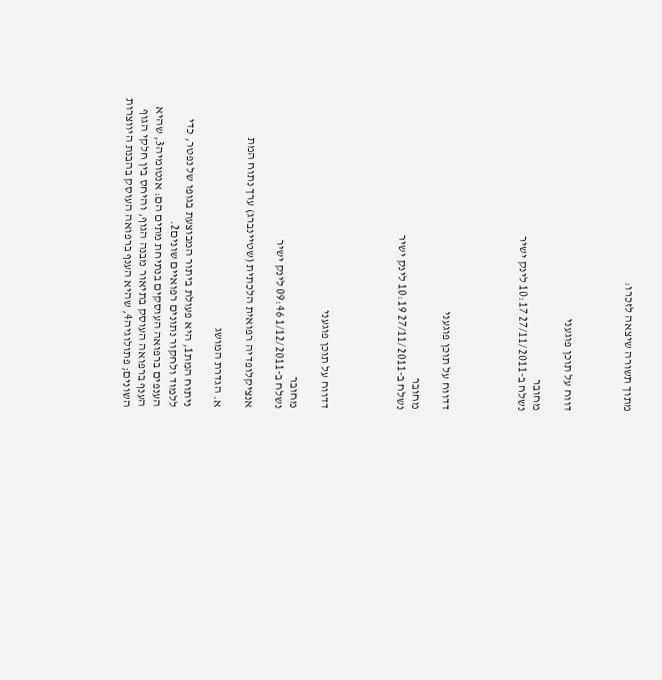מתוך תשורה שיצאה לזכרו:



דווח על תוכן פוגעני

מחובר
נשלח ב-27/11/2011 10:17 לינק ישיר




דדווח על תוכן פוגעני

מחובר
נשלח ב-27/11/2011 10:19 לינק ישיר




דדווח על תוכן פוגעני

מחובר
נשלח ב-1/12/2011 09:46 לינק ישיר

אנציקלופדיה רפואית הלכתית (שטיינברג) ערך נתוח המת

א. הגדרת המושג

ניתוח המת1, היא פעולת ביתור המבוצעת בגופו של נפטר, כדי ללמוד ולחקור נתונים רפואיים שונים2.
הענפים ברפואה העוסקים בנתיחת מתים הם: אנטומיה3, שהיא הענף ברפואה העוסק בתיאור מבנה הגוף, והיחס בין חלקי הגוף השונים; פתולוגיה4, שהיא הענף ברפואה העוסק בהבנת היווצרות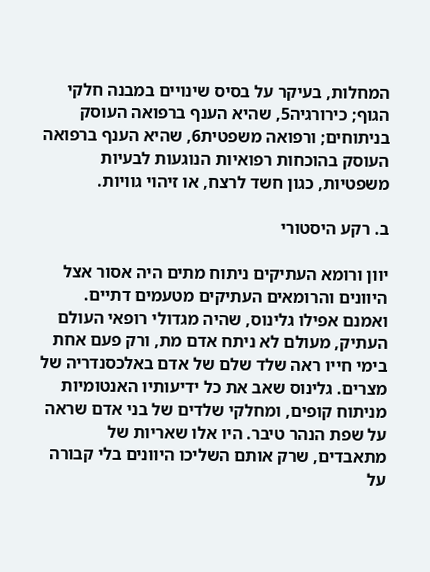המחלות, בעיקר על בסיס שינויים במבנה חלקי הגוף; כירורגיה5, שהיא הענף ברפואה העוסק בניתוחים; ורפואה משפטית6, שהיא הענף ברפואה העוסק בהוכחות רפואיות הנוגעות לבעיות משפטיות, כגון חשד לרצח, או זיהוי גוויות.

ב. רקע היסטורי

יוון ורומא העתיקים ניתוח מתים היה אסור אצל היוונים והרומאים העתיקים מטעמים דתיים. ואמנם אפילו גלינוס, שהיה מגדולי רופאי העולם העתיק, מעולם לא ניתח אדם מת, ורק פעם אחת בימי חייו ראה שלד שלם של אדם באלכסנדריה של מצרים. גלינוס שאב את כל ידיעותיו האנטומיות מניתוח קופים, ומחלקי שלדים של בני אדם שראה על שפת הנהר טיבר. היו אלו שאריות של מתאבדים, שרק אותם השליכו היוונים בלי קבורה על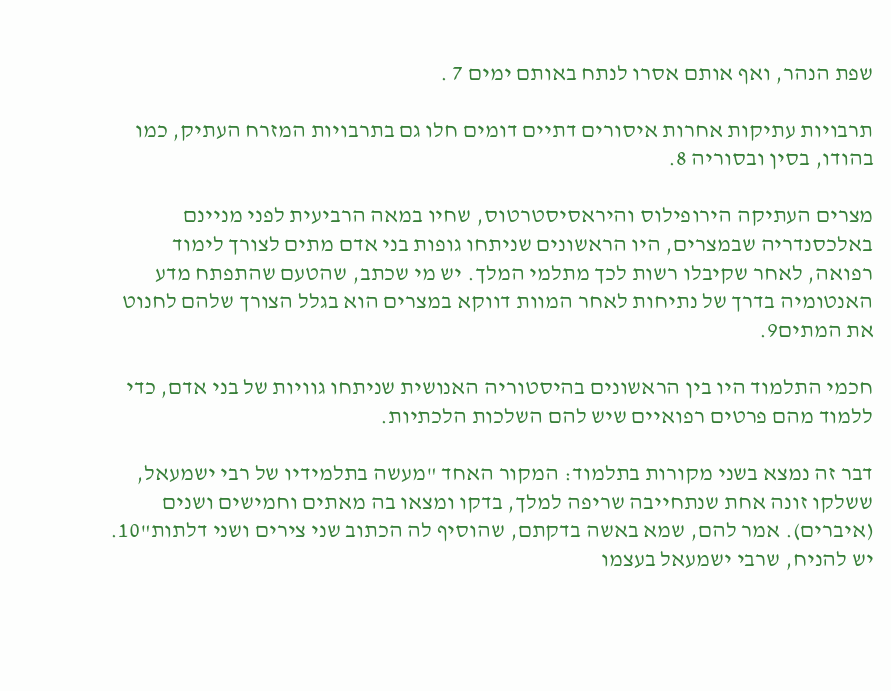שפת הנהר, ואף אותם אסרו לנתח באותם ימים 7 .

תרבויות עתיקות אחרות איסורים דתיים דומים חלו גם בתרבויות המזרח העתיק, כמו בהודו, בסין ובסוריה 8.

מצרים העתיקה הירופילוס והיראסיסטרטוס, שחיו במאה הרביעית לפני מניינם באלכסנדריה שבמצרים, היו הראשונים שניתחו גופות בני אדם מתים לצורך לימוד רפואה, לאחר שקיבלו רשות לכך מתלמי המלך. יש מי שכתב, שהטעם שהתפתח מדע האנטומיה בדרך של נתיחות לאחר המוות דווקא במצרים הוא בגלל הצורך שלהם לחנוט את המתים9.

חכמי התלמוד היו בין הראשונים בהיסטוריה האנושית שניתחו גוויות של בני אדם, כדי ללמוד מהם פרטים רפואיים שיש להם השלכות הלכתיות.

דבר זה נמצא בשני מקורות בתלמוד: המקור האחד "מעשה בתלמידיו של רבי ישמעאל, ששלקו זונה אחת שנתחייבה שריפה למלך, בדקו ומצאו בה מאתים וחמישים ושנים (איברים). אמר להם, שמא באשה בדקתם, שהוסיף לה הכתוב שני צירים ושני דלתות"10. יש להניח, שרבי ישמעאל בעצמו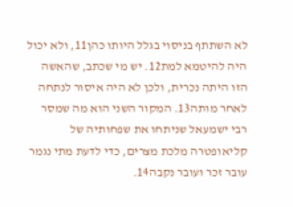לא השתתף בניסוי בגלל היותו כהן11, ולא יכול היה להיטמא למת12. יש מי שכתב, שהאשה הזו היתה נכרית, ולכן לא היה איסור לנתחה לאחר מותה13. המקור השני הוא מה שמסר רבי ישמעאל שניתחו את שפחותיה של קליאופטרה מלכת מצרים, כדי לדעת מתי נגמר עובר זכר ועובר נקבה14.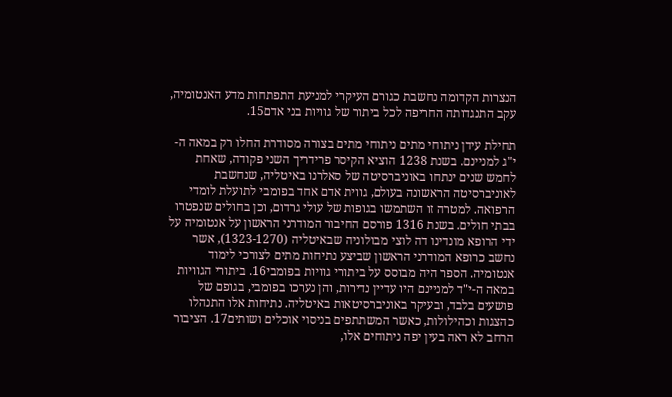הנצרות הקדומה נחשבת כגורם העיקרי למניעת התפתחות מדע האנטומיה, עקב התנגדותה החריפה לכל ביתור של גוויות בני אדם15.

תחילת עידן ניתוחי מתים ניתוחי מתים בצורה מסודרת החלו רק במאה ה-י"ג למניינם. בשנת 1238 הוציא הקיסר פרידריך השני פקודה, שאחת לחמש שנים ינתחו באוניברסיטה של סאלרנו באיטליה, שנחשבת לאוניברסיטה הראשונה בעולם, גווית אדם אחד בפומבי לתועלת לומדי הרפואה. למטרה זו השתמשו בגופות של עולי גרדום, וכן בחולים שנפטרו בבתי חולים. בשנת 1316 פורסם החיבור המודרני הראשון על אנטומיה על ידי הרופא מונדינו דה לוצי מבולוניה שבאיטליה (1323-1270), אשר נחשב כרופא המודרני הראשון שביצע נתיחות מתים לצורכי לימוד אנטומיה. הספר היה מבוסס על ביתורי גוויות בפומבי16. ביתורי הגוויות במאה ה-י"ד למניינם היו עדיין נדירות, והן נערכו בפומבי, בגופם של פושעים בלבד, ובעיקר באוניברסיטאות באיטליה. נתיחות אלו התנהלו כהצגות וכהילולות, כאשר המשתתפים בניסוי אוכלים ושותים17. הציבור הרחב לא ראה בעין יפה ניתוחים אלו,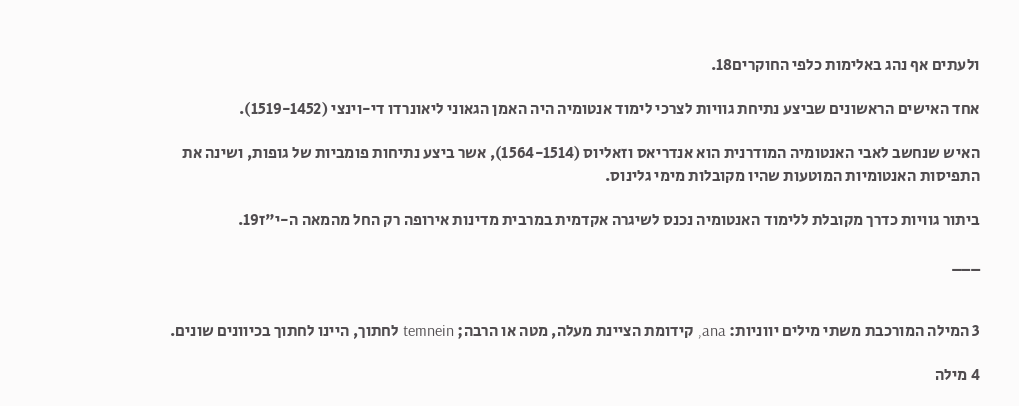ולעתים אף נהג באלימות כלפי החוקרים18.

אחד האישים הראשונים שביצע נתיחת גוויות לצרכי לימוד אנטומיה היה האמן הגאוני ליאונרדו די-וינצי (1519-1452).

האיש שנחשב לאבי האנטומיה המודרנית הוא אנדריאס וזאליוס (1564-1514), אשר ביצע נתיחות פומביות של גופות, ושינה את התפיסות האנטומיות המוטעות שהיו מקובלות מימי גלינוס.

ביתור גוויות כדרך מקובלת ללימוד האנטומיה נכנס לשיגרה אקדמית במרבית מדינות אירופה רק החל מהמאה ה-י"ז19.

___


3 המילה המורכבת משתי מילים יווניות: ana, קידומת הציינת מעלה, מטה או הרבה; temnein לחתוך, היינו לחתוך בכיוונים שונים.

4 מילה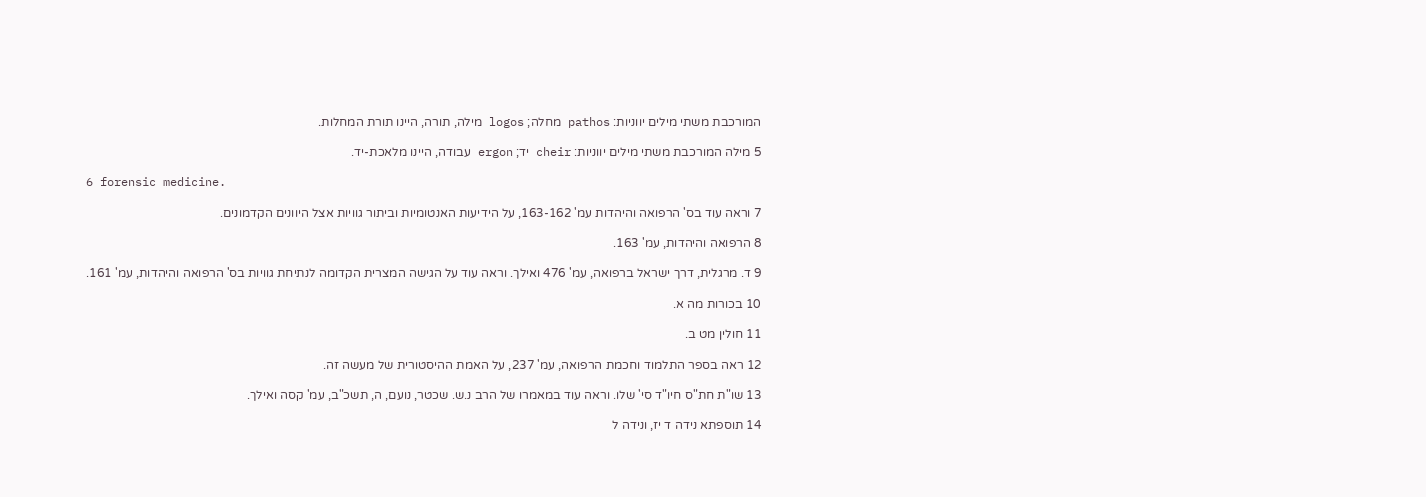המורכבת משתי מילים יווניות: pathos מחלה; logos מילה, תורה, היינו תורת המחלות.

5 מילה המורכבת משתי מילים יווניות: cheir יד; ergon עבודה, היינו מלאכת-יד.

6 forensic medicine.

7 וראה עוד בס' הרפואה והיהדות עמ' 163-162, על הידיעות האנטומיות וביתור גוויות אצל היוונים הקדמונים.

8 הרפואה והיהדות, עמ' 163.

9 ד. מרגלית, דרך ישראל ברפואה, עמ' 476 ואילך. וראה עוד על הגישה המצרית הקדומה לנתיחת גוויות בס' הרפואה והיהדות, עמ' 161.

10 בכורות מה א.

11 חולין מט ב.

12 ראה בספר התלמוד וחכמת הרפואה, עמ' 237, על האמת ההיסטורית של מעשה זה.

13 שו"ת חת"ס חיו"ד סי' שלו. וראה עוד במאמרו של הרב נ.ש. שכטר, נועם, ה, תשכ"ב, עמ' קסה ואילך.

14 תוספתא נידה ד יז, ונידה ל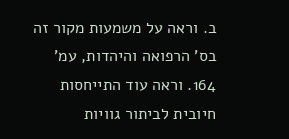ב. וראה על משמעות מקור זה בס' הרפואה והיהדות, עמ' 164. וראה עוד התייחסות חיובית לביתור גוויות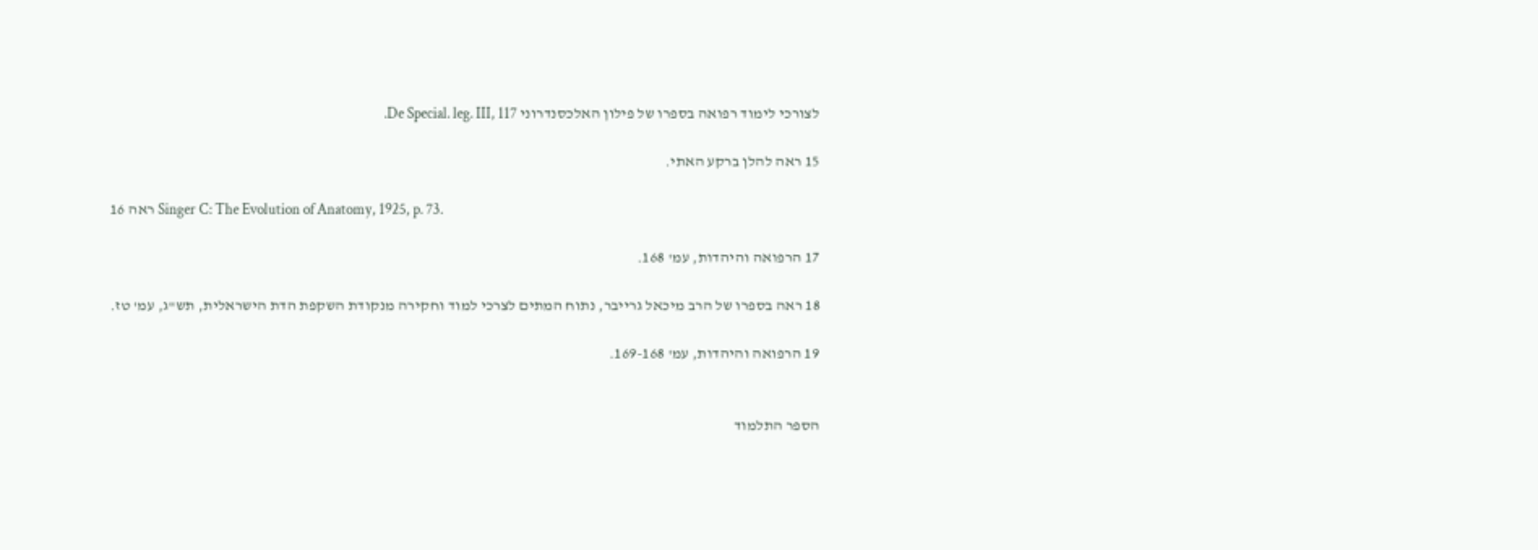לצורכי לימוד רפואה בספרו של פילון האלכסנדרוני De Special. leg. III, 117.

15 ראה להלן ברקע האתי.

16 ראה Singer C: The Evolution of Anatomy, 1925, p. 73.

17 הרפואה והיהדות, עמ' 168.

18 ראה בספרו של הרב מיכאל גרייבר, נתוח המתים לצרכי למוד וחקירה מנקודת השקפת הדת הישראלית, תש"ג, עמ' טז.

19 הרפואה והיהדות, עמ' 169-168.


הספר התלמוד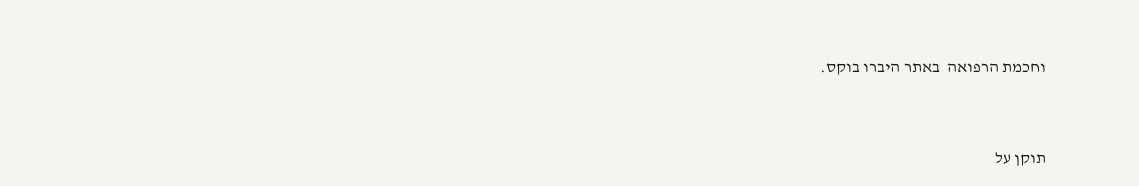וחכמת הרפואה  באתר היברו בוקס.



תוקן על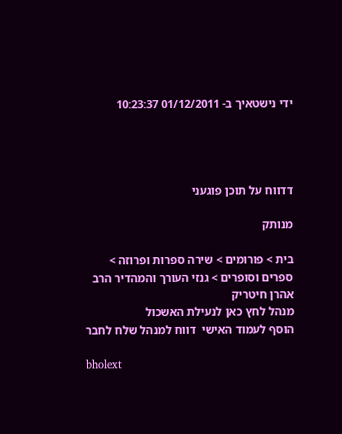ידי נישטאיך ב- 01/12/2011 10:23:37




דדווח על תוכן פוגעני

מנותק

בית > פורומים > שירה ספרות ופרוזה > ספרים וסופרים > גנזי העורך והמהדיר הרב אהרן חיטריק
מנהל לחץ כאן לנעילת האשכול
הוסף לעמוד האישי  דווח למנהל שלח לחבר

bholext